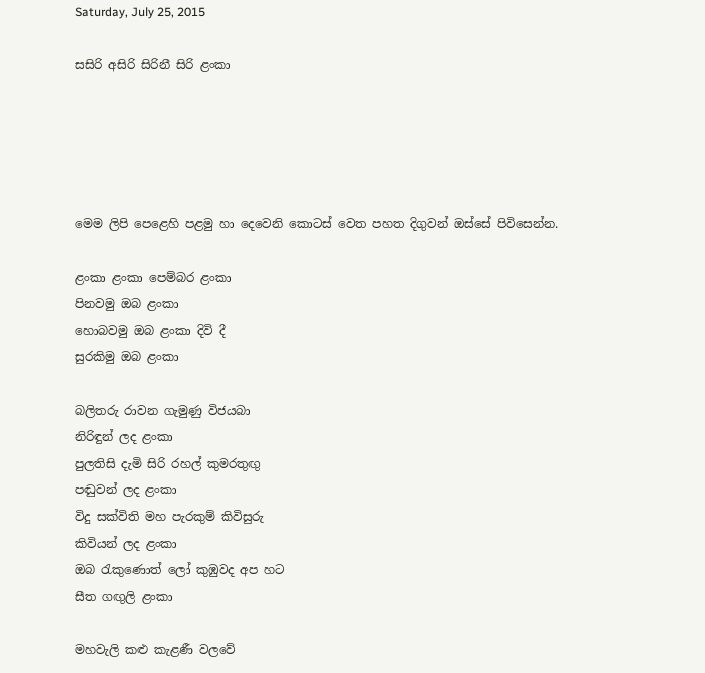Saturday, July 25, 2015

සසිරි අසිරි සිරිනී සිරි ළංකා





මෙම ලිපි පෙළෙහි පළමු හා දෙවෙනි කොටස් වෙත පහත දිගුවන් ඔස්සේ පිවිසෙන්න.

ළංකා ළංකා පෙම්බර ළංකා
පිනවමු ඔබ ළංකා
හොබවමු ඔබ ළංකා දිවි දී
සුරකිමු ඔබ ළංකා

බලිතරු රාවන ගැමුණු විජයබා
නිරිඳුන් ලද ළංකා
පුලතිසි දැමි සිරි රහල් කුමරතුඟු
පඬුවන් ලද ළංකා
විදු සක්විති මහ පැරකුම් කිවිසුරු
කිවියන් ලද ළංකා
ඔබ රැකුණොත් ලෝ කුඹුවද අප හට
සීත ගඟුලි ළංකා

මහවැලි කළු කැළණී වලවේ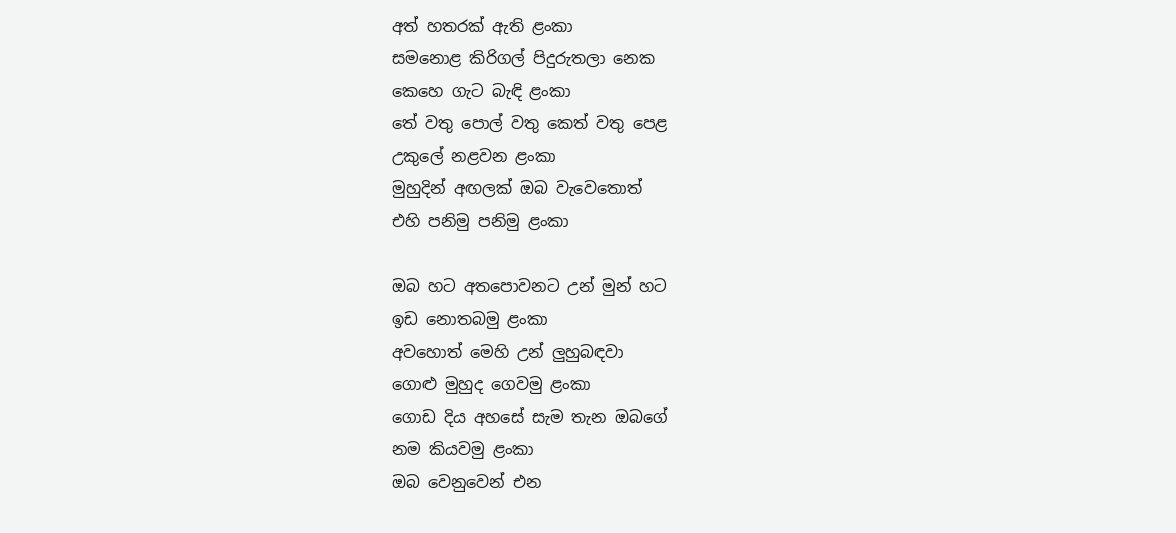අත් හතරක් ඇති ළංකා
සමනොළ කිරිගල් පිදුරුතලා නෙක
කෙහෙ ගැට බැඳි ළංකා
තේ වතු පොල් වතු කෙත් වතු පෙළ
උකුලේ නළවන ළංකා
මුහුදින් අඟලක් ඔබ වැවෙතොත්
එහි පනිමු පනිමු ළංකා

ඔබ හට අතපොවනට උන් මුන් හට
ඉඩ නොතබමු ළංකා
අවහොත් මෙහි උන් ලුහුබඳවා
ගොළු මුහුද ගෙවමු ළංකා
ගොඩ දිය අහසේ සැම තැන ඔබගේ
නම කියවමු ළංකා
ඔබ වෙනුවෙන් එන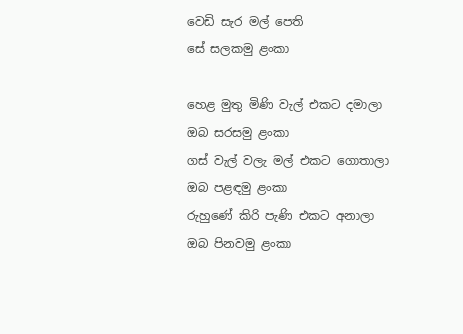වෙඩි සැර මල් පෙති
සේ සලකමු ළංකා

හෙළ මුතු මිණි වැල් එකට දමාලා
ඔබ සරසමු ළංකා
ගස් වැල් වලැ මල් එකට ගොතාලා
ඔබ පළඳමු ළංකා
රුහුණේ කිරි පැණි එකට අනාලා
ඔබ පිනවමු ළංකා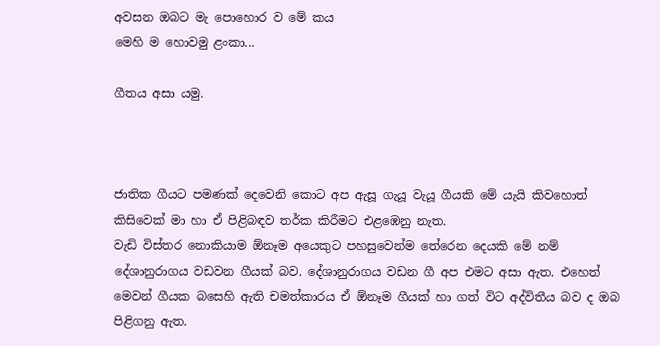අවසන ඔබට මැ පොහොර ව මේ කය
මෙහි ම හොවමු ළංකා...

ගීතය අසා යමු.



ජාතික ගීයට පමණක් දෙවෙනි කොට අප ඇසූ ගැයූ වැයූ ගීයකි මේ යැයි කිවහොත් කිසිවෙක් මා හා ඒ පිළිබඳව තර්ක කිරීමට එළඹෙනු නැත.
වැඩි විස්තර නොකියාම ඕනෑම අයෙකුට පහසුවෙන්ම තේරෙන දෙයකි මේ නම් දේශානුරාගය වඩවන ගීයක් බව. දේශානුරාගය වඩන ගී අප එමට අසා ඇත. එහෙත් මෙවන් ගීයක බසෙහි ඇති චමත්කාරය ඒ ඕනෑම ගීයක් හා ගත් විට අද්විතීය බව ද ඔබ පිළිගනු ඇත.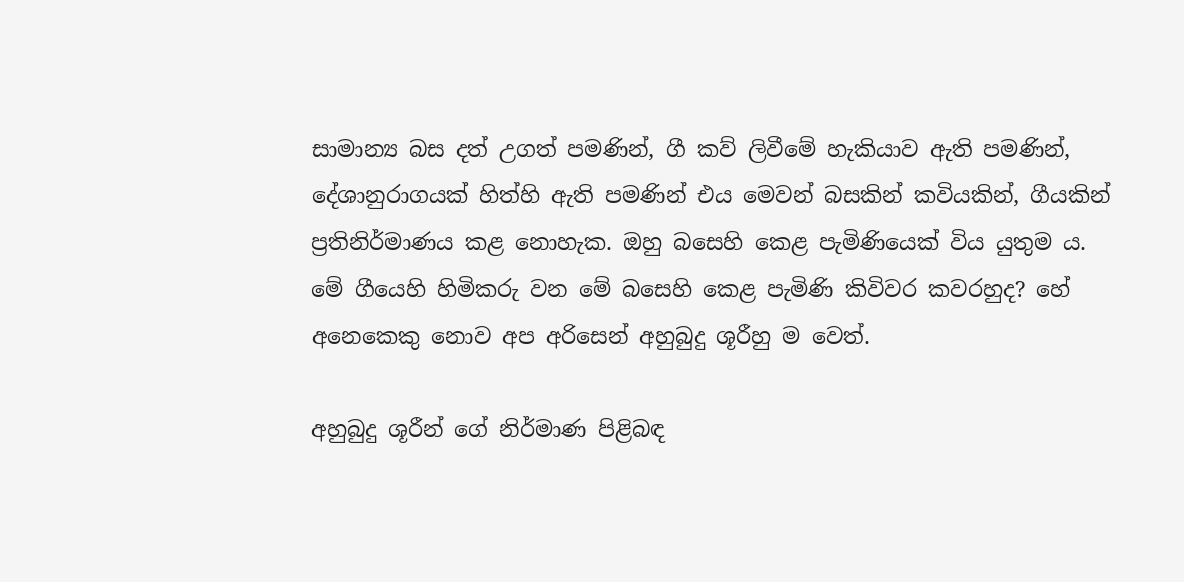සාමාන්‍ය බස දත් උගත් පමණින්, ගී කව් ලිවීමේ හැකියාව ඇති පමණින්, දේශානුරාගයක් හිත්හි ඇති පමණින් එය මෙවන් බසකින් කවියකින්, ගීයකින් ප්‍රතිනිර්මාණය කළ නොහැක. ඔහු බසෙහි කෙළ පැමිණියෙක් විය යුතුම ය. මේ ගීයෙහි හිමිකරු වන මේ බසෙහි කෙළ පැමිණි කිවිවර කවරහුද? හේ අනෙකෙකු නොව අප අරිසෙන් අහුබුදු ශූරීහු ම වෙත්.

අහුබුදු ශූරීන් ගේ නිර්මාණ පිළිබඳ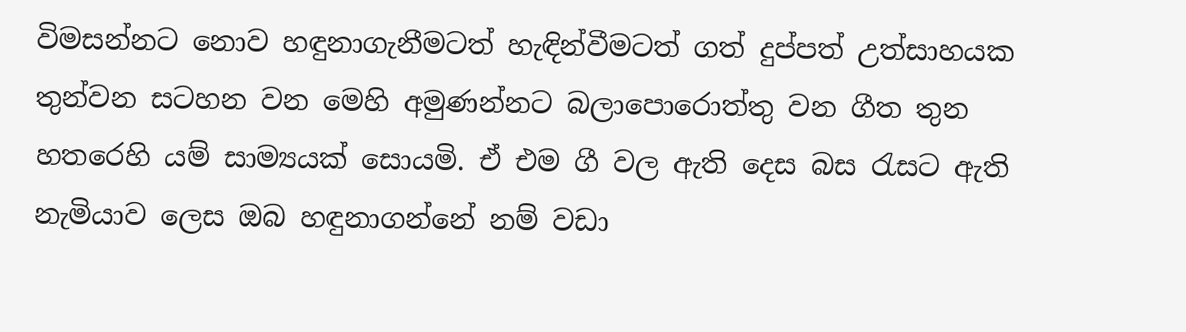විමසන්නට නොව හඳුනාගැනීමටත් හැඳින්වීමටත් ගත් දුප්පත් උත්සාහයක තුන්වන සටහන වන මෙහි අමුණන්නට බලාපොරොත්තු වන ගීත තුන හතරෙහි යම් සාම්‍යයක් සොයමි. ඒ එම ගී වල ඇති දෙස බස රැසට ඇති නැමියාව ලෙස ඔබ හඳුනාගන්නේ නම් වඩා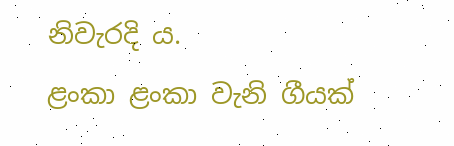නිවැරදි ය.
ළංකා ළංකා වැනි ගීයක්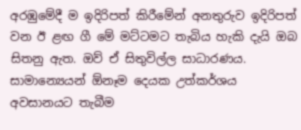අරඹුමේදී ම ඉදිරිපත් කිරීමේන් අනතුරුව ඉදිරිපත් වන ඊ ළඟ ගී මේ මට්ටමට තැබිය හැකි දැයි ඔබ සිතනු ඇත. ඔව් ඒ සිතුවිල්ල සාධාරණය. සාමාන්‍යෙයන් ඕනෑම දෙයක උත්කර්ශය අවසානයට තැබීම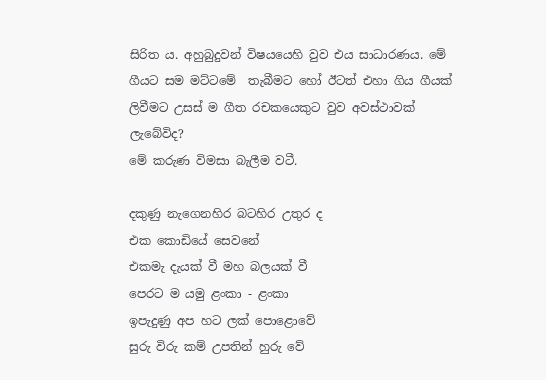සිරිත ය. අහුබුදුවන් විෂයයෙහි වුව එය සාධාරණය. මේ ගීයට සම මට්ටමේ  තැබීමට හෝ ඊටත් එහා ගිය ගීයක් ලිවීමට උසස් ම ගීත රචකයෙකුට වුව අවස්ථාවක් ලැබේවිද?
මේ කරුණ විමසා බැලීම වටී.

දකුණු නැගෙනහිර බටහිර උතුර ද
එක කොඩියේ සෙවනේ
එකමැ දැයක් වී මහ බලයක් වී
පෙරට ම යමු ළංකා - ළංකා
ඉපැදුණු අප හට ලක් පොළොවේ
සුරු විරු කම් උපතින් හුරු වේ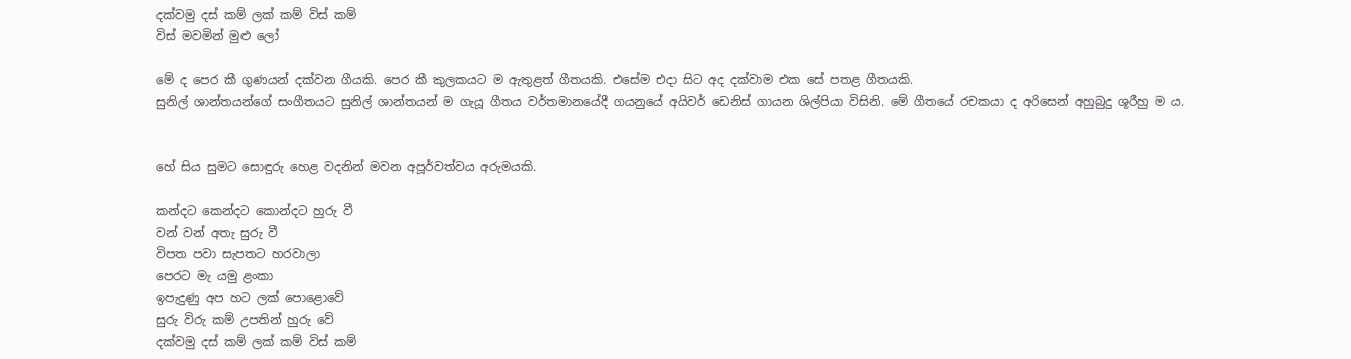දක්වමු දස් කම් ලක් කම් විස් කම්
විස් මවමින් මුළු ලෝ

මේ ද පෙර කී ගුණයන් දක්වන ගීයකි. පෙර කී කුලකයට ම ඇතුළත් ගීතයකි. එසේම එදා සිට අද දක්වාම එක සේ පතළ ගීතයකි.
සුනිල් ශාන්තයන්ගේ සංගීතයට සුනිල් ශාන්තයන් ම ගැයූ ගීතය වර්තමානයේදී ගයනුයේ අයිවර් ඩෙනිස් ගායන ශිල්පියා විසිනි. මේ ගීතයේ රචකයා ද අරිසෙන් අහුබුදු ශූරීහු ම ය.


හේ සිය සුමට සොඳුරු හෙළ වදනින් මවන අපූර්වත්වය අරුමයකි.

කන්දට කෙන්දට කොන්දට හුරු වී
වන් වන් අතැ සුරු වී
විපත පවා සැපතට හරවාලා
පෙරට මැ යමු ළංකා
ඉපැදුණු අප හට ලක් පොළොවේ
සුරු විරු කම් උපතින් හුරු වේ
දක්වමු දස් කම් ලක් කම් විස් කම්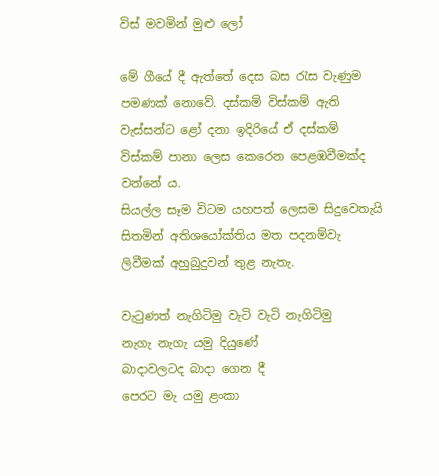විස් මවමින් මුළු ලෝ

මේ ගීයේ දී ඇත්තේ දෙස බස රැස වැණුම පමණක් නොවේ. දස්කම් විස්කම් ඇති වැස්සන්ට ළෝ දනා ඉදිරියේ ඒ දස්කම් විස්කම් පානා ලෙස කෙරෙන පෙළඹවීමක්ද වන්නේ ය.
සියල්ල සෑම විටම යහපත් ලෙසම සිදුවෙතැයි සිතමින් අතිශයෝක්තිය මත පදනම්වැ ලිවීමක් අහුබුදුවන් තුළ නැතැ.

වැටුණත් නැගිටිමු වැටි වැටි නැගිටිමු
නැගැ නැගැ යමු දියුණේ
බාදාවලටද බාදා ගෙන දී
පෙරට මැ යමු ළංකා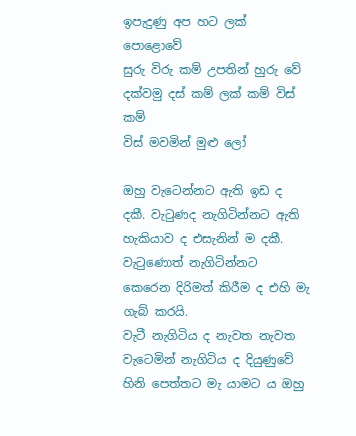ඉපැදුණු අප හට ලක් පොළොවේ
සුරු විරු කම් උපතින් හුරු වේ
දක්වමු දස් කම් ලක් කම් විස් කම්
විස් මවමින් මුළු ලෝ

ඔහු වැටෙන්නට ඇති ඉඩ ද දකී. වැටුණද නැගිටින්නට ඇති හැකියාව ද එසැනින් ම දකී. වැටුණොත් නැගිටින්නට කෙරෙන දිරිමත් කිරීම ද එහි මැ ගැබ් කරයි.
වැටී නැගිටිය ද නැවත නැවත වැටෙමින් නැගිටිය ද දියුණුවේ හිනි පෙත්තට මැ යාමට ය ඔහු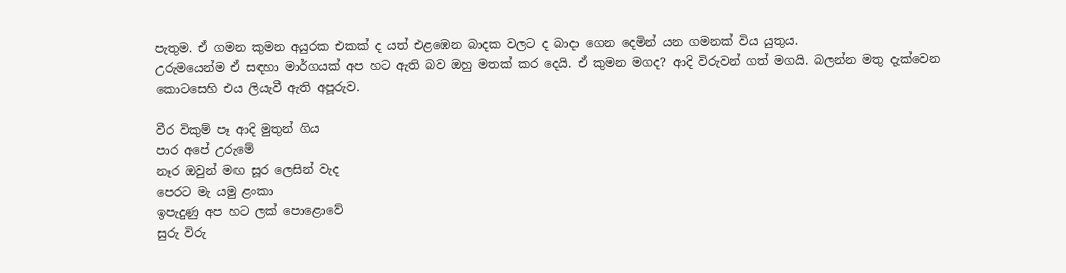පැතුම. ඒ ගමන කුමන අයුරක එකක් ද යත් එළඹෙන බාදක වලට ද බාදා ගෙන දෙමින් යන ගමනක් විය යුතුය.
උරුමයෙන්ම ඒ සඳහා මාර්ගයක් අප හට ඇති බව ඔහු මතක් කර දෙයි. ඒ කුමන මගද? ආදි විරුවන් ගත් මගයි. බලන්න මතු දැක්වෙන කොටසෙහි එය ලියැවී ඇති අපූරුව.

වීර විකුම් පෑ ආදි මුතුන් ගිය
පාර අපේ උරුමේ
නෑර ඔවුන් මඟ සූර ලෙසින් වැද
පෙරට මැ යමු ළංකා
ඉපැදුණු අප හට ලක් පොළොවේ
සුරු විරු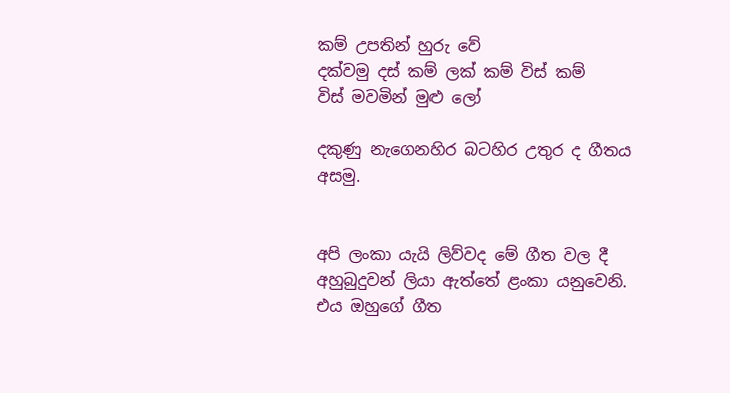කම් උපතින් හුරු වේ
දක්වමු දස් කම් ලක් කම් විස් කම්
විස් මවමින් මුළු ලෝ

දකුණු නැගෙනහිර බටහිර උතුර ද ගීතය අසමු.


අපි ලංකා යැයි ලිව්වද මේ ගීත වල දී අහුබුදුවන් ලියා ඇත්තේ ළංකා යනුවෙනි. එය ඔහුගේ ගීත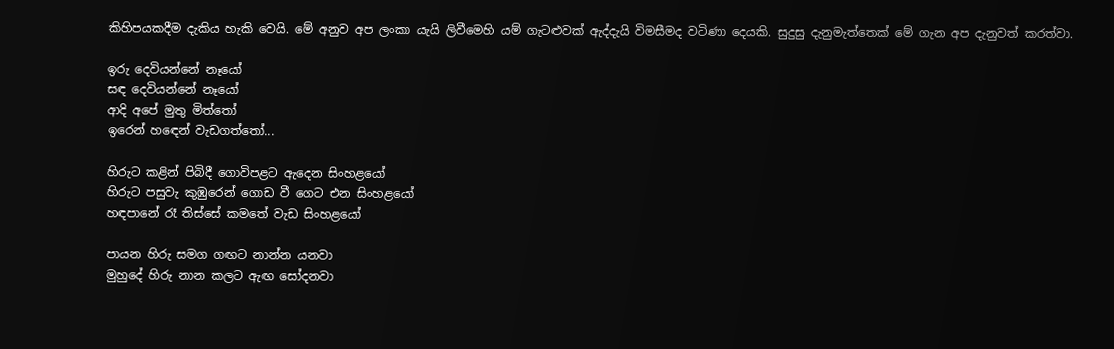කිහිපයකදීම දැකිය හැකි වෙයි. මේ අනුව අප ලංකා යැයි ලිවීමෙහි යම් ගැටළුවක් ඇද්දැයි විමසීමද වටිණා දෙයකි. සුදුසු දැනුමැත්තෙක් මේ ගැන අප දැනුවත් කරත්වා.

ඉරු දෙවියන්නේ නෑයෝ
සඳ දෙවියන්නේ නෑයෝ
ආදි අපේ මුතු මිත්තෝ
ඉරෙන් හඳෙන් වැඩගත්තෝ...

හිරුට කළින් පිබිදී ගොවිපළට ඇදෙන සිංහළයෝ
හිරුට පසුවැ කුඹුරෙන් ගොඩ වී ගෙට එන සිංහළයෝ
හඳපානේ රෑ තිස්සේ කමතේ වැඩ සිංහළයෝ

පායන හිරු සමග ගඟට නාන්න යනවා
මුහුදේ හිරු නාන කලට ඇඟ සෝදනවා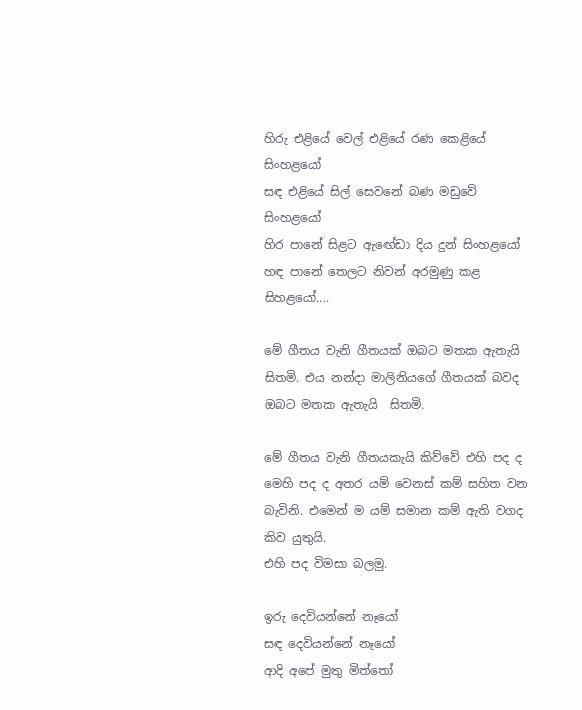හිරු එළියේ වෙල් එළියේ රණ කෙළියේ සිංහළයෝ
සඳ එළියේ සිල් සෙවනේ බණ මඩුවේ සිංහළයෝ
හිර පානේ සිළට ඇඟේඩා දිය දුන් සිංහළයෝ
හඳ පානේ තෙලට නිවන් අරමුණු කළ සිහළයෝ....

මේ ගීතය වැනි ගීතයක් ඔබට මතක ඇතැයි සිතමි. එය නන්දා මාලිනියගේ ගීතයක් බවද ඔබට මතක ඇතැයි  සිතමි.

මේ ගීතය වැනි ගීතයකැයි කිව්වේ එහි පද ද මෙහි පද ද අතර යම් වෙනස් කම් සහිත වන බැවිනි. එමෙන් ම යම් සමාන කම් ඇති වගද කිව යුතුයි.
එහි පද විමසා බලමු.

ඉරු දෙවියන්නේ නෑයෝ
සඳ දෙවියන්නේ නෑයෝ
ආදි අපේ මුතු මිත්තෝ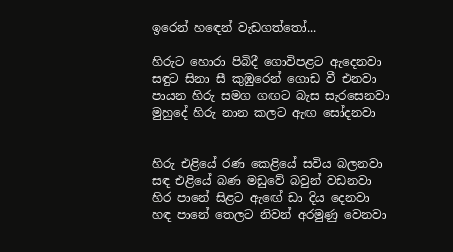ඉරෙන් හඳෙන් වැඩගත්තෝ...

හිරුට හොරා පිබිදී ගොවිපළට ඇදෙනවා
සඳුට සිනා සී කුඹුරෙන් ගොඩ වී එනවා
පායන හිරු සමග ගඟට බැස සැරසෙනවා
මුහුදේ හිරු නාන කලට ඇඟ සෝදනවා


හිරු එළියේ රණ කෙළියේ සවිය බලනවා
සඳ එළියේ බණ මඩුවේ බවුන් වඩනවා
හිර පානේ සිළට ඇඟේ ඩා දිය දෙනවා
හඳ පානේ තෙලට නිවන් අරමුණු වෙනවා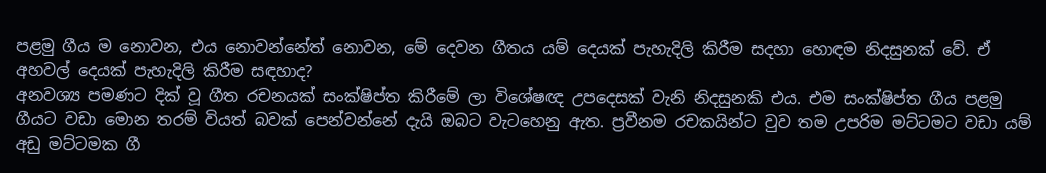පළමු ගීය ම නොවන, එය නොවන්නේත් නොවන, මේ දෙවන ගීතය යම් දෙයක් පැහැදිලි කිරීම සදහා හොඳම නිදසුනක් වේ. ඒ අහවල් දෙයක් පැහැදිලි කිරීම සඳහාද?
අනවශ්‍ය පමණට දික් වූ ගීත රචනයක් සංක්ෂිප්ත කිරීමේ ලා විශේෂඥ උපදෙසක් වැනි නිදසුනකි එය. එම සංක්ෂිප්ත ගීය පළමු ගීයට වඩා මොන තරම් වියත් බවක් පෙන්වන්නේ දැයි ඔබට වැටහෙනු ඇත. ප්‍රවීනම රචකයින්ට වුව තම උපරිම මට්ටමට වඩා යම් අඩු මට්ටමක ගී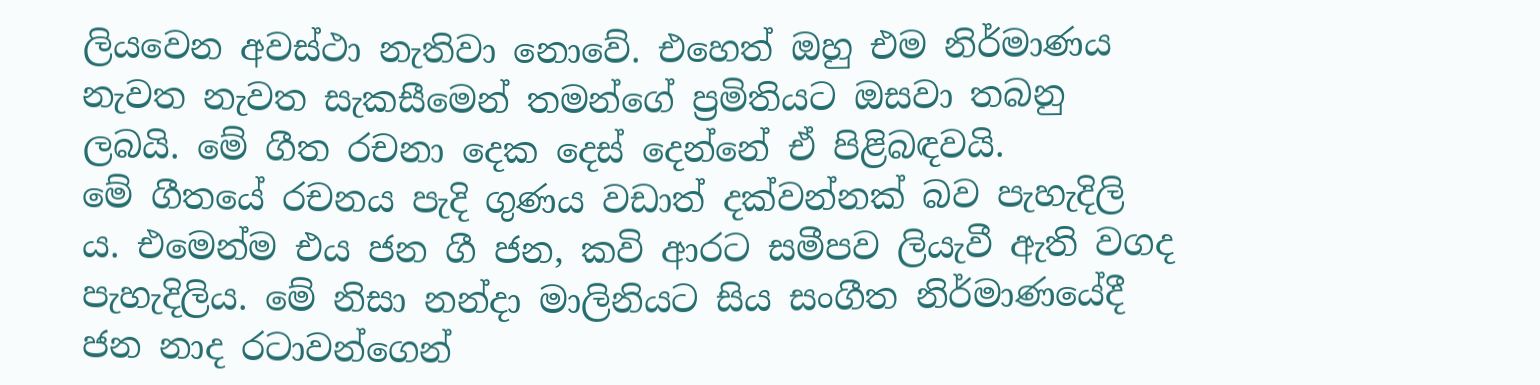ලියවෙන අවස්ථා නැතිවා නොවේ. එහෙත් ඔහු එම නිර්මාණය නැවත නැවත සැකසීමෙන් තමන්ගේ ප්‍රමිතියට ඔසවා තබනු ලබයි. මේ ගීත රචනා දෙක දෙස් දෙන්නේ ඒ පිළිබඳවයි.
මේ ගීතයේ රචනය පැදි ගුණය වඩාත් දක්වන්නක් බව පැහැදිලි ය. එමෙන්ම එය ජන ගී ජන, කවි ආරට සමීපව ලියැවී ඇති වගද පැහැදිලිය. මේ නිසා නන්දා මාලිනියට සිය සංගීත නිර්මාණයේදී ජන නාද රටාවන්ගෙන්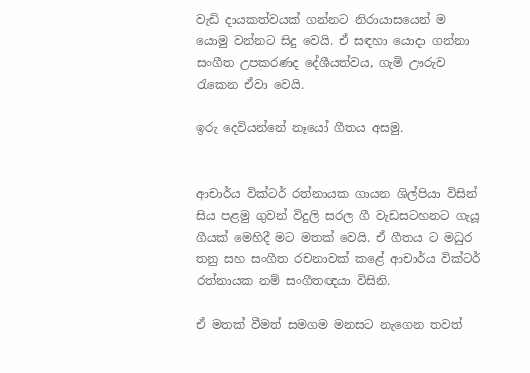වැඩි දායකත්වයක් ගන්නට නිරායාසයෙන් ම යොමු වන්නට සිදු වෙයි. ඒ සඳහා යොදා ගන්නා සංගීත උපකරණද දේශීයත්වය, ගැමි ඌරුව රැකෙන ඒවා වෙයි.

ඉරු දෙවියන්නේ නෑයෝ ගීතය අසමු.


ආචාර්ය වික්ටර් රත්නායක ගායන ශිල්පියා විසින් සිය පළමු ගුවන් විදුලි සරල ගී වැඩසටහනට ගැයූ ගීයක් මෙහිදී මට මතක් වෙයි. ඒ ගීතය ට මධුර තනු සහ සංගීත රචනාවක් කළේ ආචාර්ය වික්ටර් රත්නායක නම් සංගීතඥයා විසිනි.

ඒ මතක් වීමත් සමගම මනසට නැගෙන තවත්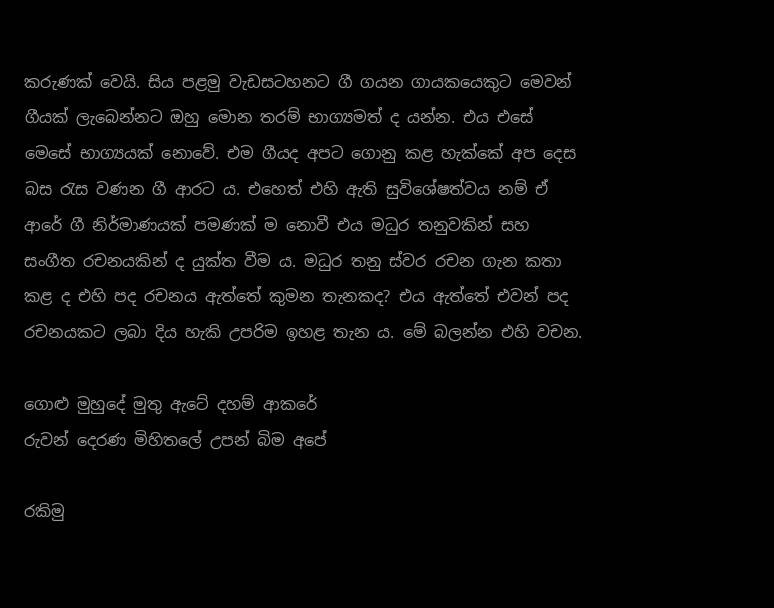කරුණක් වෙයි. සිය පළමු වැඩසටහනට ගී ගයන ගායකයෙකුට මෙවන් ගීයක් ලැබෙන්නට ඔහු මොන තරම් භාග්‍යමත් ද යන්න. එය එසේ මෙසේ භාග්‍යයක් නොවේ. එම ගීයද අපට ගොනු කළ හැක්කේ අප දෙස බස රැස වණන ගී ආරට ය. එහෙත් එහි ඇති සුවිශේෂත්වය නම් ඒ ආරේ ගී නිර්මාණයක් පමණක් ම නොවී එය මධුර තනුවකින් සහ සංගීත රචනයකින් ද යුක්ත වීම ය. මධුර තනු ස්වර රචන ගැන කතා කළ ද එහි පද රචනය ඇත්තේ කුමන තැනකද? එය ඇත්තේ එවන් පද රචනයකට ලබා දිය හැකි උපරිම ඉහළ තැන ය. මේ බලන්න එහි වචන.

ගොළු මුහුදේ මුතු ඇටේ දහම් ආකරේ
රුවන් දෙරණ මිහිතලේ උපන් බිම අපේ

රකිමු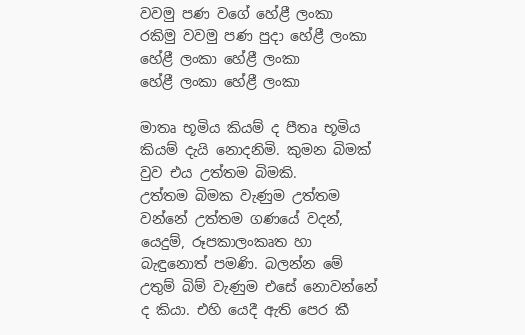වවමු පණ වගේ හේළී ලංකා
රකිමු වවමු පණ පුදා හේළී ලංකා
හේළී ලංකා හේළී ලංකා
හේළී ලංකා හේළී ලංකා

මාතෘ භූමිය කියම් ද පීතෘ භූමිය කියම් දැයි නොදනිමි. කුමන බිමක් වුව එය උත්තම බිමකි.
උත්තම බිමක වැණුම උත්තම වන්නේ උත්තම ගණයේ වදන්, යෙදුම්, රූපකාලංකෘත හා බැඳුනොත් පමණි. බලන්න මේ උතුම් බිම් වැණුම එසේ නොවන්නේ ද කියා. එහි යෙදී ඇති පෙර කී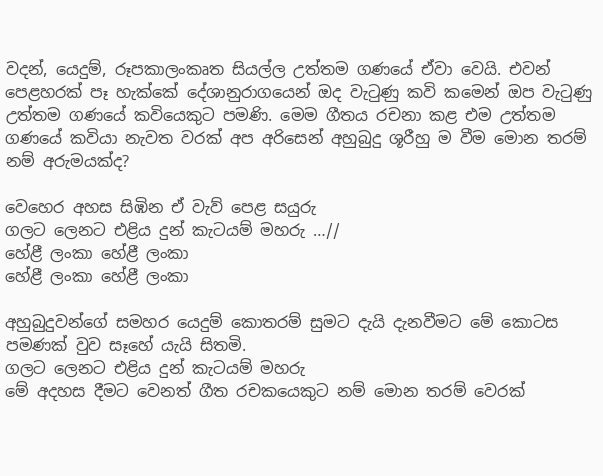වදන්, යෙදුම්, රූපකාලංකෘත සියල්ල උත්තම ගණයේ ඒවා වෙයි. එවන් පෙළහරක් පෑ හැක්කේ දේශානුරාගයෙන් ඔද වැටුණු කවි කමෙන් ඔප වැටුණු උත්තම ගණයේ කවියෙකුට පමණි. මෙම ගීතය රචනා කළ එම උත්තම ගණයේ කවියා නැවත වරක් අප අරිසෙන් අහුබුදු ශූරීහු ම වීම මොන තරම් නම් අරුමයක්ද?

වෙහෙර අහස සිඹින ඒ වැව් පෙළ සයුරු
ගලට ලෙනට එළිය දුන් කැටයම් මහරු …//
හේළී ලංකා හේළී ලංකා
හේළී ලංකා හේළී ලංකා

අහුබුදුවන්ගේ සමහර යෙදුම් කොතරම් සුමට දැයි දැනවීමට මේ කොටස පමණක් වුව සෑහේ යැයි සිතමි.
ගලට ලෙනට එළිය දුන් කැටයම් මහරු
මේ අදහස දීමට වෙනත් ගීත රචකයෙකුට නම් මොන තරම් වෙරක්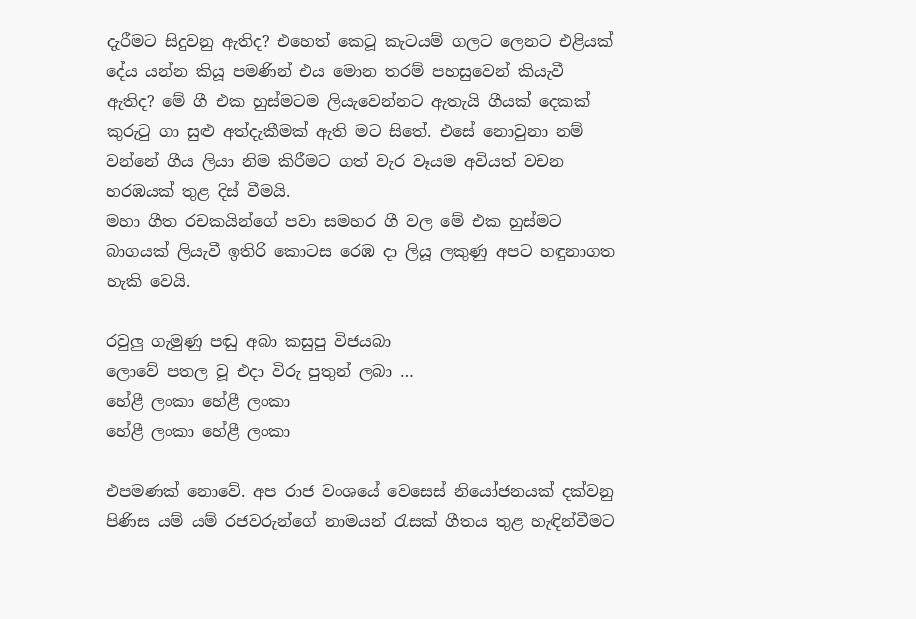දැරීමට සිදුවනු ඇතිද? එහෙත් කෙටූ කැටයම් ගලට ලෙනට එළියක් දේය යන්න කියූ පමණින් එය මොන තරම් පහසුවෙන් කියැවී ඇතිද? මේ ගී එක හුස්මටම ලියැවෙන්නට ඇතැයි ගීයක් දෙකක් කුරුටු ගා සුළු අත්දැකීමක් ඇති මට සිතේ. එසේ නොවුනා නම් වන්නේ ගීය ලියා නිම කිරීමට ගත් වැර වෑයම අවියත් වචන හරඹයක් තුළ දිස් වීමයි.
මහා ගීත රචකයින්ගේ පවා සමහර ගී වල මේ එක හුස්මට බාගයක් ලියැවී ඉතිරි කොටස රෙඹ දා ලියූ ලකුණු අපට හඳුනාගත හැකි වෙයි.

රවුලු ගැමුණු පඬු අබා කසුපු විජයබා
ලොවේ පතල වූ එදා විරු පුතුන් ලබා …
හේළී ලංකා හේළී ලංකා
හේළී ලංකා හේළී ලංකා

එපමණක් නොවේ. අප රාජ වංශයේ වෙසෙස් නියෝජනයක් දක්වනු පිණිස යම් යම් රජවරුන්ගේ නාමයන් රැසක් ගීතය තුළ හැඳින්වීමට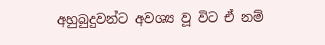අහුබුදුවන්ට අවශ්‍ය වූ විට ඒ නම්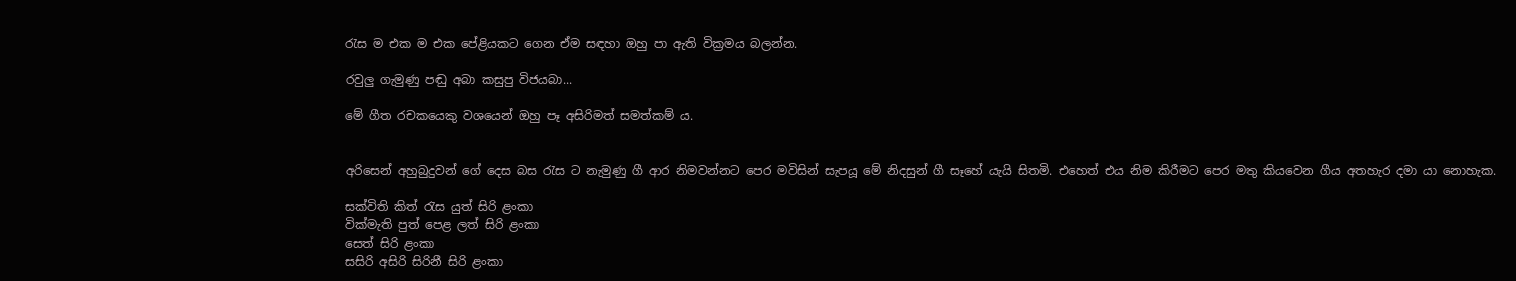රැස ම එක ම එක පේළියකට ගෙන ඒම සඳහා ඔහු පා ඇති වික්‍රමය බලන්න.

රවුලු ගැමුණු පඬු අබා කසුපු විජයබා...

මේ ගීත රචකයෙකු වශයෙන් ඔහු පෑ අසිරිමත් සමත්කම් ය.


අරිසෙන් අහුබුදුවන් ගේ දෙස බස රැස ට නැමුණු ගී ආර නිමවන්නට පෙර මවිසින් සැපයූ මේ නිදසුන් ගී සෑහේ යැයි සිතමි. එහෙත් එය නිම කිරීමට පෙර මතු කියවෙන ගීය අතහැර දමා යා නොහැක.

සක්විති කිත් රැස යුත් සිරි ළංකා
වික්මැති පුත් පෙළ ලත් සිරි ළංකා
සෙත් සිරි ළංකා
සසිරි අසිරි සිරිනී සිරි ළංකා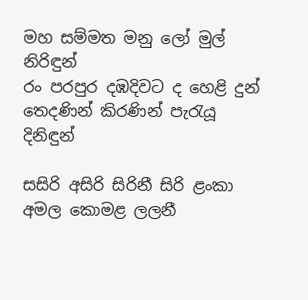මහ සම්මත මනු ලෝ මුල් නිරිඳුන්
රං පරපුර දඹදිවට ද හෙළි දුන්
තෙදණින් කිරණින් පැරැයූ දිනිඳුන්

සසිරි අසිරි සිරිනී සිරි ළංකා
අමල කොමළ ලලනී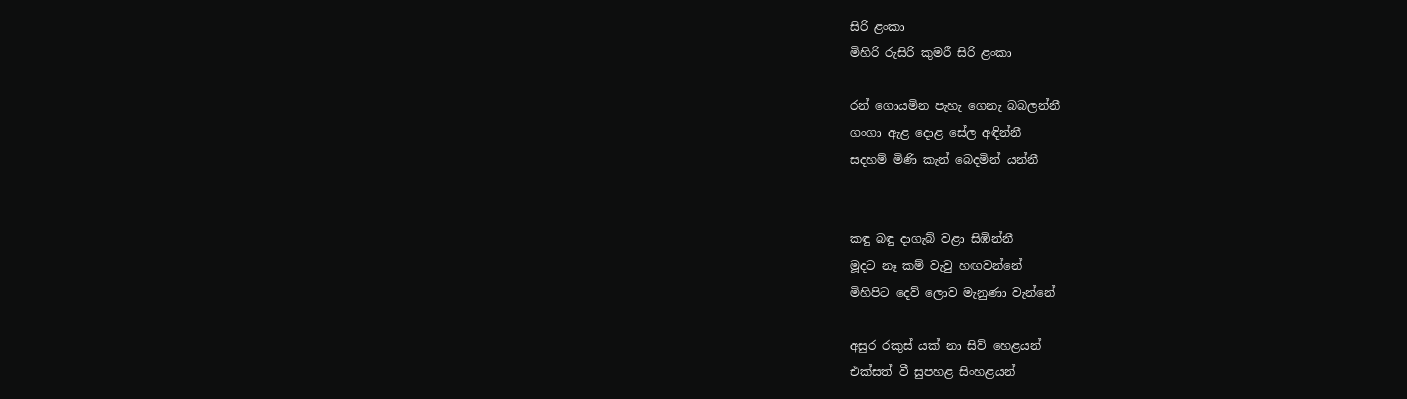සිරි ළංකා
මිහිරි රුසිරි කුමරී සිරි ළංකා

රන් ගොයමින පැහැ ගෙනැ බබලන්නී
ගංගා ඇළ දොළ සේල අඳින්නී
සදහම් මිණි කැන් බෙදමින් යන්නී


කඳු බඳු දාගැබ් වළා සිඹින්නී
මූදට නෑ කම් වැවු හඟවන්නේ
මිහිපිට දෙව් ලොව මැනුණා වැන්නේ

අසුර රකුස් යක් නා සිව් හෙළයන්
එක්සත් වී සුපහළ සිංහළයන්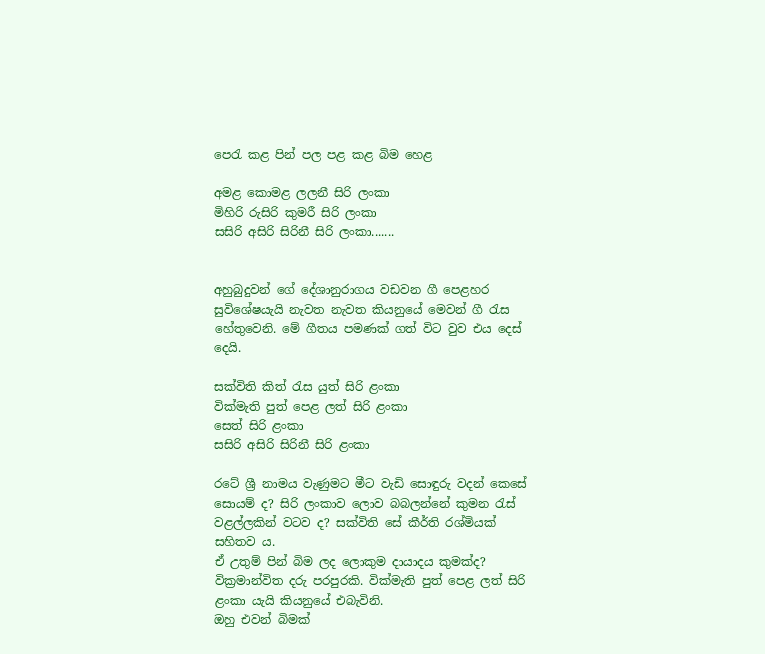පෙරැ කළ පින් පල පළ කළ බිම හෙළ

අමළ කොමළ ලලනී සිරි ලංකා
මිහිරි රුසිරි කුමරී සිරි ලංකා
සසිරි අසිරි සිරිනී සිරි ලංකා.......


අහුබුදුවන් ගේ දේශානුරාගය වඩවන ගී පෙළහර සුවිශේෂයැයි නැවත නැවත කියනුයේ මෙවන් ගී රැස හේතුවෙනි. මේ ගීතය පමණක් ගත් විට වුව එය දෙස් දෙයි.

සක්විති කිත් රැස යුත් සිරි ළංකා
වික්මැති පුත් පෙළ ලත් සිරි ළංකා
සෙත් සිරි ළංකා
සසිරි අසිරි සිරිනී සිරි ළංකා

රටේ ශ්‍රී නාමය වැණුමට මීට වැඩි සොඳුරු වදන් කෙසේ සොයම් ද? සිරි ලංකාව ලොව බබලන්නේ කුමන රැස් වළල්ලකින් වටව ද? සක්විති සේ කීර්ති රශ්මියක් සහිතව ය.
ඒ උතුම් පින් බිම ලද ලොකුම දායාදය කුමක්ද? වික්‍රමාන්විත දරු පරපුරකි. වික්මැති පුත් පෙළ ලත් සිරි ළංකා යැයි කියනුයේ එබැවිනි.
ඔහු එවන් බිමක්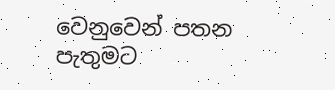වෙනුවෙන් පතන පැතුමට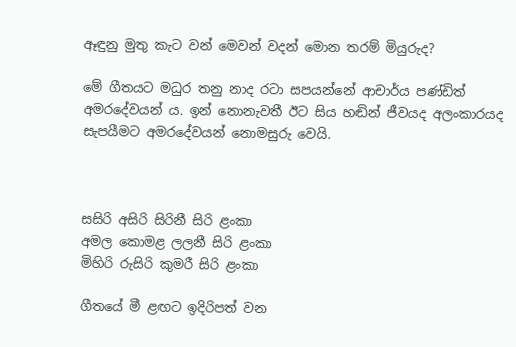ඈඳුනු මුතු කැට වන් මෙවන් වදන් මොන තරම් මියුරුද?

මේ ගීතයට මධුර තනු නාද රටා සපයන්නේ ආචාර්ය පණ්ඩිත් අමරදේවයන් ය. ඉන් නොනැවතී ඊට සිය හඬින් ජීවයද අලංකාරයද සැපයීමට අමරදේවයන් නොමසුරු වෙයි.



සසිරි අසිරි සිරිනී සිරි ළංකා
අමල කොමළ ලලනී සිරි ළංකා
මිහිරි රුසිරි කුමරී සිරි ළංකා

ගීතයේ මී ළඟට ඉදිරිපත් වන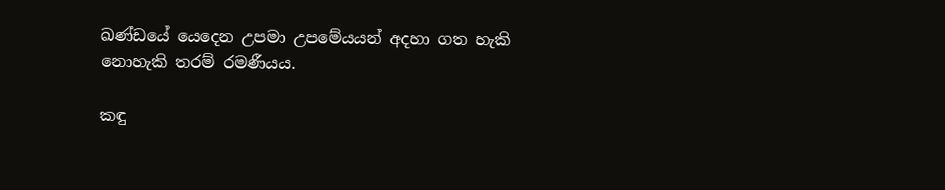ඛණ්ඩයේ යෙදෙන උපමා උපමේයයන් අදහා ගත හැකි නොහැකි තරම් රමණීයය.

කඳු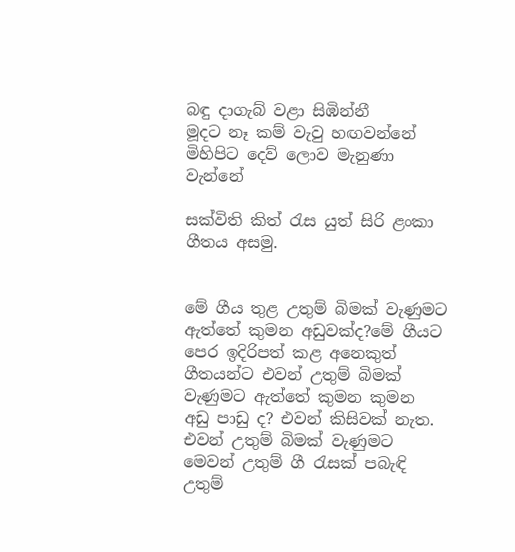බඳු දාගැබ් වළා සිඹින්නී
මූදට නෑ කම් වැවු හඟවන්නේ
මිහිපිට දෙව් ලොව මැනුණා වැන්නේ

සක්විති කිත් රැස යුත් සිරි ළංකා ගීතය අසමු.


මේ ගීය තුළ උතුම් බිමක් වැණුමට ඇත්තේ කුමන අඩුවක්ද?මේ ගීයට පෙර ඉදිරිපත් කළ අනෙකුත් ගීතයන්ට එවන් උතුම් බිමක් වැණුමට ඇත්තේ කුමන කුමන අඩු පාඩු ද? එවන් කිසිවක් නැත.
එවන් උතුම් බිමක් වැණුමට මෙවන් උතුම් ගී රැසක් පබැඳි උතුම්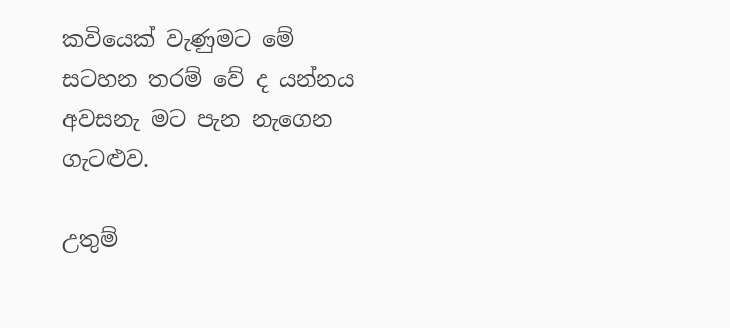කවියෙක් වැණුමට මේ සටහන තරම් වේ ද යන්නය අවසනැ මට පැන නැගෙන ගැටළුව.

උතුම්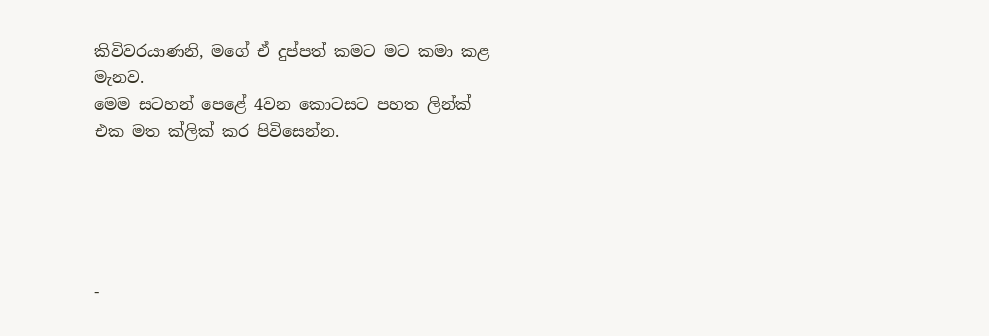කිවිවරයාණනි, මගේ ඒ දුප්පත් කමට මට කමා කළ මැනව.
මෙම සටහන් පෙළේ 4වන කොටසට පහත ලින්ක් එක මත ක්ලික් කර පිවිසෙන්න.





-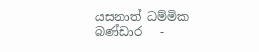යසනාත් ධම්මික බණ්ඩාර   -